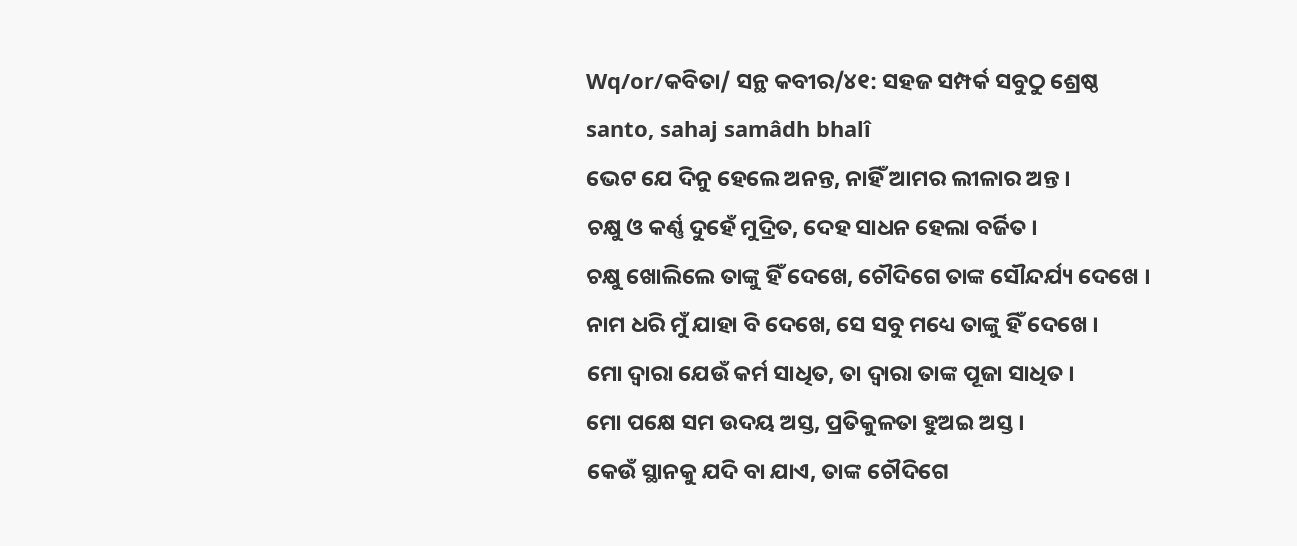Wq/or/କବିତା/ ସନ୍ଥ କବୀର/୪୧: ସହଜ ସମ୍ପର୍କ ସବୁଠୁ ଶ୍ରେଷ୍ଠ
santo, sahaj samâdh bhalî
ଭେଟ ଯେ ଦିନୁ ହେଲେ ଅନନ୍ତ, ନାହିଁ ଆମର ଲୀଳାର ଅନ୍ତ ।
ଚକ୍ଷୁ ଓ କର୍ଣ୍ଣ ଦୁହେଁ ମୁଦ୍ରିତ, ଦେହ ସାଧନ ହେଲା ବର୍ଜିତ ।
ଚକ୍ଷୁ ଖୋଲିଲେ ତାଙ୍କୁ ହିଁ ଦେଖେ, ଚୌଦିଗେ ତାଙ୍କ ସୌନ୍ଦର୍ଯ୍ୟ ଦେଖେ ।
ନାମ ଧରି ମୁଁ ଯାହା ବି ଦେଖେ, ସେ ସବୁ ମଧ୍ୟେ ତାଙ୍କୁ ହିଁ ଦେଖେ ।
ମୋ ଦ୍ଵାରା ଯେଉଁ କର୍ମ ସାଧିତ, ତା ଦ୍ଵାରା ତାଙ୍କ ପୂଜା ସାଧିତ ।
ମୋ ପକ୍ଷେ ସମ ଉଦୟ ଅସ୍ତ, ପ୍ରତିକୁଳତା ହୁଅଇ ଅସ୍ତ ।
କେଉଁ ସ୍ଥାନକୁ ଯଦି ବା ଯାଏ, ତାଙ୍କ ଚୌଦିଗେ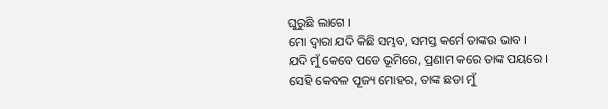ଘୁରୁଛି ଲାଗେ ।
ମୋ ଦ୍ଵାରା ଯଦି କିଛି ସମ୍ଭବ, ସମସ୍ତ କର୍ମେ ତାଙ୍କଉ ଭାବ ।
ଯଦି ମୁଁ କେବେ ପଡେ ଭୂମିରେ, ପ୍ରଣାମ କରେ ତାଙ୍କ ପୟରେ ।
ସେହି କେବଳ ପୂଜ୍ୟ ମୋହର, ତାଙ୍କ ଛଡା ମୁଁ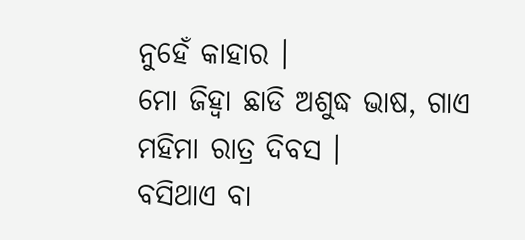ନୁହେଁ କାହାର ।
ମୋ ଜିହ୍ଵା ଛାଡି ଅଶୁଦ୍ଧ ଭାଷ, ଗାଏ ମହିମା ରାତ୍ର ଦିବସ ।
ବସିଥାଏ ବା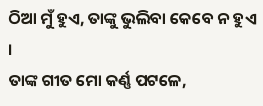ଠିଆ ମୁଁ ହୁଏ, ତାଙ୍କୁ ଭୁଲିବା କେବେ ନ ହୁଏ ।
ତାଙ୍କ ଗୀତ ମୋ କର୍ଣ୍ଣ ପଟଳେ,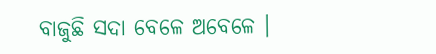ବାଜୁଛି ସଦା ବେଳେ ଅବେଳେ ।